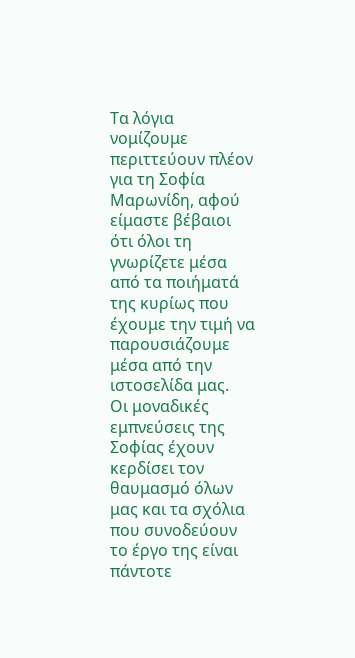Τα λόγια νομίζουμε περιττεύουν πλέον για τη Σοφία Μαρωνίδη, αφού είμαστε βέβαιοι ότι όλοι τη γνωρίζετε μέσα από τα ποιήματά της κυρίως που έχουμε την τιμή να παρουσιάζουμε μέσα από την ιστοσελίδα μας.
Οι μοναδικές εμπνεύσεις της Σοφίας έχουν κερδίσει τον θαυμασμό όλων μας και τα σχόλια που συνοδεύουν το έργο της είναι πάντοτε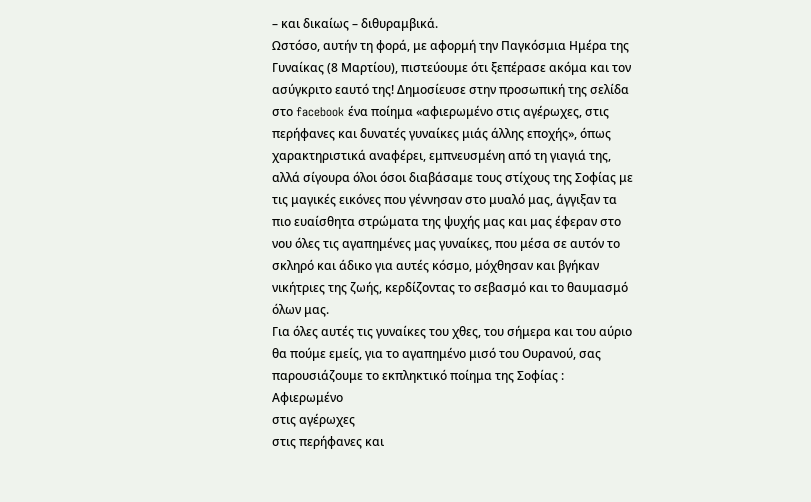– και δικαίως – διθυραμβικά.
Ωστόσο, αυτήν τη φορά, με αφορμή την Παγκόσμια Ημέρα της Γυναίκας (8 Μαρτίου), πιστεύουμε ότι ξεπέρασε ακόμα και τον ασύγκριτο εαυτό της! Δημοσίευσε στην προσωπική της σελίδα στο facebook ένα ποίημα «αφιερωμένο στις αγέρωχες, στις περήφανες και δυνατές γυναίκες μιάς άλλης εποχής», όπως χαρακτηριστικά αναφέρει, εμπνευσμένη από τη γιαγιά της, αλλά σίγουρα όλοι όσοι διαβάσαμε τους στίχους της Σοφίας με τις μαγικές εικόνες που γέννησαν στο μυαλό μας, άγγιξαν τα πιο ευαίσθητα στρώματα της ψυχής μας και μας έφεραν στο νου όλες τις αγαπημένες μας γυναίκες, που μέσα σε αυτόν το σκληρό και άδικο για αυτές κόσμο, μόχθησαν και βγήκαν νικήτριες της ζωής, κερδίζοντας το σεβασμό και το θαυμασμό όλων μας.
Για όλες αυτές τις γυναίκες του χθες, του σήμερα και του αύριο θα πούμε εμείς, για το αγαπημένο μισό του Ουρανού, σας παρουσιάζουμε το εκπληκτικό ποίημα της Σοφίας :
Αφιερωμένο
στις αγέρωχες
στις περήφανες και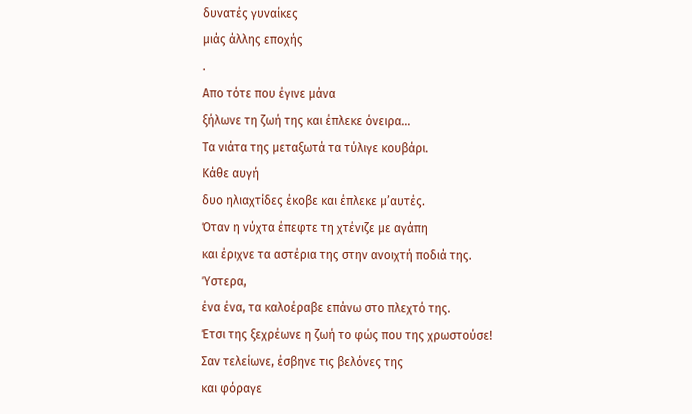δυνατές γυναίκες
μιάς άλλης εποχής
.
Aπο τότε που έγινε μάνα
ξήλωνε τη ζωή της και έπλεκε όνειρα…
Τα νιάτα της μεταξωτά τα τύλιγε κουβάρι.
Κάθε αυγή
δυο ηλιαχτίδες έκοβε και έπλεκε μ’αυτές.
Όταν η νύχτα έπεφτε τη χτένιζε με αγάπη
και έριχνε τα αστέρια της στην ανοιχτή ποδιά της.
Ύστερα,
ένα ένα, τα καλοέραβε επάνω στο πλεχτό της.
Έτσι της ξεχρέωνε η ζωή το φώς που της χρωστούσε!
Σαν τελείωνε, έσβηνε τις βελόνες της
και φόραγε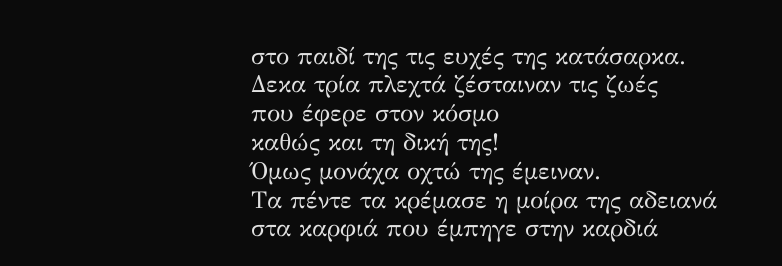στο παιδί της τις ευχές της κατάσαρκα.
Δεκα τρία πλεχτά ζέσταιναν τις ζωές
που έφερε στον κόσμο
καθώς και τη δική της!
Όμως μονάχα οχτώ της έμειναν.
Τα πέντε τα κρέμασε η μοίρα της αδειανά
στα καρφιά που έμπηγε στην καρδιά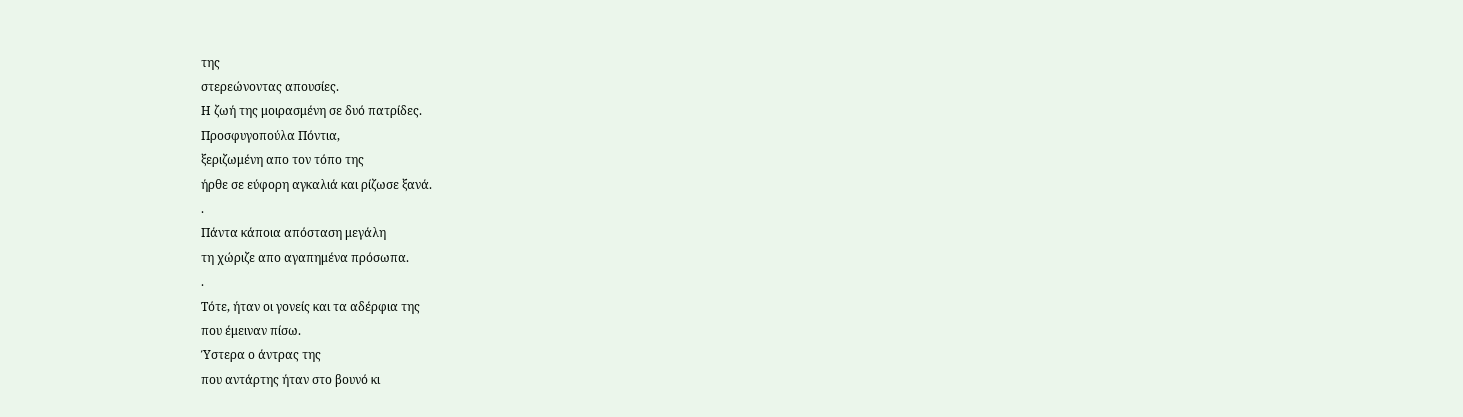της
στερεώνοντας απουσίες.
Η ζωή της μοιρασμένη σε δυό πατρίδες.
Προσφυγοπούλα Πόντια,
ξεριζωμένη απο τον τόπο της
ήρθε σε εύφορη αγκαλιά και ρίζωσε ξανά.
.
Πάντα κάποια απόσταση μεγάλη
τη χώριζε απο αγαπημένα πρόσωπα.
.
Τότε, ήταν οι γονείς και τα αδέρφια της
που έμειναν πίσω.
Ύστερα ο άντρας της
που αντάρτης ήταν στο βουνό κι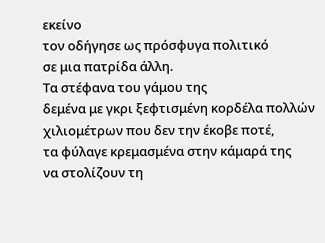εκείνο
τον οδήγησε ως πρόσφυγα πολιτικό
σε μια πατρίδα άλλη.
Τα στέφανα του γάμου της
δεμένα με γκρι ξεφτισμένη κορδέλα πολλών χιλιομέτρων που δεν την έκοβε ποτέ,
τα φύλαγε κρεμασμένα στην κάμαρά της
να στολίζουν τη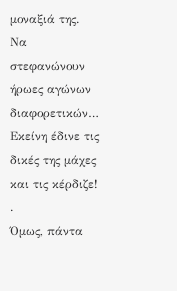μοναξιά της.
Να στεφανώνουν ήρωες αγώνων διαφορετικών…
Εκείνη έδινε τις δικές της μάχες και τις κέρδιζε!
.
Όμως, πάντα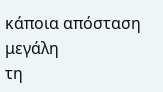κάποια απόσταση μεγάλη
τη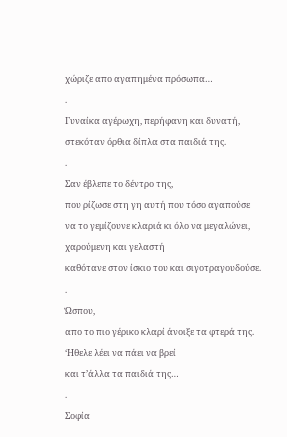χώριζε απο αγαπημένα πρόσωπα…
.
Γυναίκα αγέρωχη, περήφανη και δυνατή,
στεκόταν όρθια δίπλα στα παιδιά της.
.
Σαν έβλεπε το δέντρο της,
που ρίζωσε στη γη αυτή που τόσο αγαπούσε
να το γεμίζουνε κλαριά κι όλο να μεγαλώνει,
χαρούμενη και γελαστή
καθότανε στον ίσκιο του και σιγοτραγουδούσε.
.
Ώσπου,
απο το πιο γέρικο κλαρί άνοιξε τα φτερά της.
‘Ηθελε λέει να πάει να βρεί
και τ’άλλα τα παιδιά της…
.
Σοφία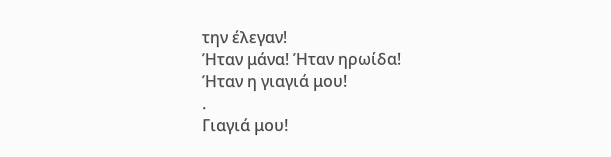την έλεγαν!
Ήταν μάνα! Ήταν ηρωίδα!
Ήταν η γιαγιά μου!
.
Γιαγιά μου!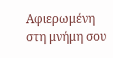Αφιερωμένη στη μνήμη σου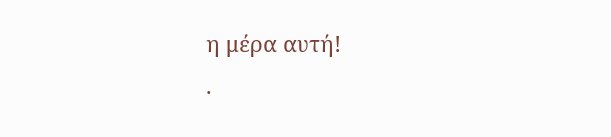η μέρα αυτή!
.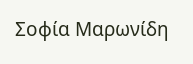Σοφία Μαρωνίδη